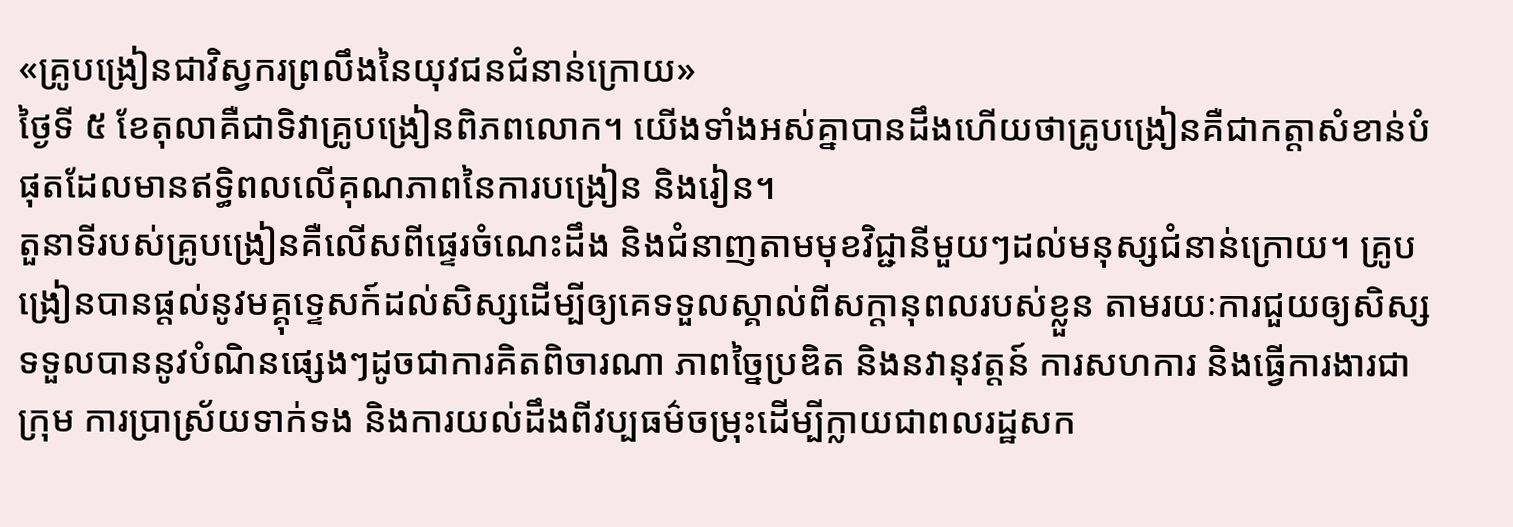«គ្រូបង្រៀនជាវិស្វករព្រលឹងនៃយុវជនជំនាន់ក្រោយ»
ថ្ងៃទី ៥ ខែតុលាគឺជាទិវាគ្រូបង្រៀនពិភពលោក។ យើងទាំងអស់គ្នាបានដឹងហើយថាគ្រូបង្រៀនគឺជាកត្តាសំខាន់បំផុតដែលមានឥទ្ធិពលលើគុណភាពនៃការបង្រៀន និងរៀន។
តួនាទីរបស់គ្រូបង្រៀនគឺលើសពីផ្ទេរចំណេះដឹង និងជំនាញតាមមុខវិជ្ជានីមួយៗដល់មនុស្សជំនាន់ក្រោយ។ គ្រូបង្រៀនបានផ្តល់នូវមគ្គុទ្ទេសក៍ដល់សិស្សដើម្បីឲ្យគេទទួលស្គាល់ពីសក្តានុពលរបស់ខ្លួន តាមរយៈការជួយឲ្យសិស្សទទួលបាននូវបំណិនផ្សេងៗដូចជាការគិតពិចារណា ភាពច្នៃប្រឌិត និងនវានុវត្តន៍ ការសហការ និងធ្វើការងារជាក្រុម ការប្រាស្រ័យទាក់ទង និងការយល់ដឹងពីវប្បធម៌ចម្រុះដើម្បីក្លាយជាពលរដ្ឋសក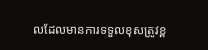លដែលមានការទទួលខុសត្រូវខ្ព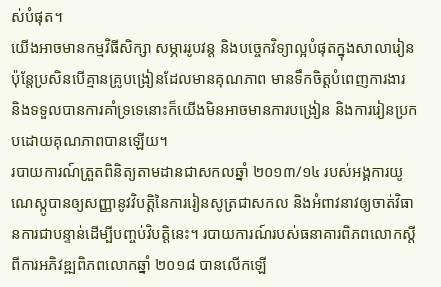ស់បំផុត។
យើងអាចមានកម្មវិធីសិក្សា សម្ភាររូបវន្ត និងបច្ចេកវិទ្យាល្អបំផុតក្នុងសាលារៀន ប៉ុន្តែប្រសិនបើគ្មានគ្រូបង្រៀនដែលមានគុណភាព មានទឹកចិត្តបំពេញការងារ និងទទួលបានការគាំទ្រទេនោះក៏យើងមិនអាចមានការបង្រៀន និងការរៀនប្រកបដោយគុណភាពបានឡើយ។
របាយការណ៍ត្រួតពិនិត្យតាមដានជាសកលឆ្នាំ ២០១៣/១៤ របស់អង្គការយូណេស្កូបានឲ្យសញ្ញានូវវិបត្តិនៃការរៀនសូត្រជាសកល និងអំពាវនាវឲ្យចាត់វិធានការជាបន្ទាន់ដើម្បីបញ្ចប់វិបត្តិនេះ។ របាយការណ៍របស់ធនាគារពិភពលោកស្តីពីការអភិវឌ្ឍពិភពលោកឆ្នាំ ២០១៨ បានលើកឡើ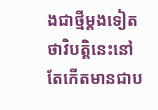ងជាថ្មីម្តងទៀតថាវិបត្តិនេះនៅតែកើតមានជាប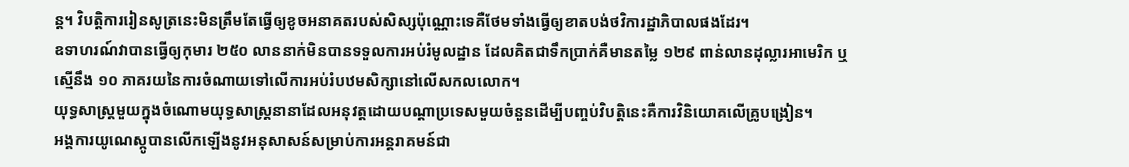ន្ត។ វិបត្តិការរៀនសូត្រនេះមិនត្រឹមតែធ្វើឲ្យខូចអនាគតរបស់សិស្សប៉ុណ្ណោះទេគឺថែមទាំងធ្វើឲ្យខាតបង់ថវិការដ្ឋាភិបាលផងដែរ។
ឧទាហរណ៍វាបានធ្វើឲ្យកុមារ ២៥០ លាននាក់មិនបានទទួលការអប់រំមូលដ្ឋាន ដែលគិតជាទឹកប្រាក់គឺមានតម្លៃ ១២៩ ពាន់លានដុល្លារអាមេរិក ឬស្មើនឹង ១០ ភាគរយនៃការចំណាយទៅលើការអប់រំបឋមសិក្សានៅលើសកលលោក។
យុទ្ធសាស្ត្រមួយក្នុងចំណោមយុទ្ធសាស្ត្រនានាដែលអនុវត្តដោយបណ្តាប្រទេសមួយចំនួនដើម្បីបញ្ចប់វិបតិ្តនេះគឺការវិនិយោគលើគ្រូបង្រៀន។
អង្គការយូណេស្កូបានលើកឡើងនូវអនុសាសន៍សម្រាប់ការអន្តរាគមន៍ជា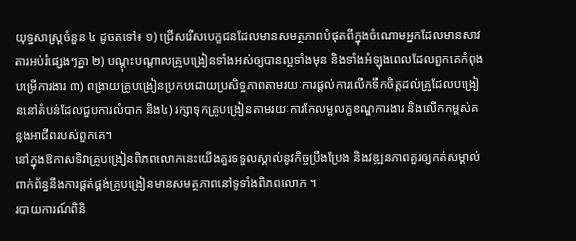យុទ្ធសាស្ត្រចំនួន ៤ ដូចតទៅ៖ ១) ជ្រើសរើសបេក្ខជនដែលមានសមត្ថភាពបំផុតពីក្នុងចំណោមអ្នកដែលមានសាវតារអប់រំផ្សេងៗគ្នា ២) បណ្តុះបណ្តាលគ្រូបង្រៀនទាំងអស់ឲ្យបានល្អទាំងមុន និងទាំងអំឡុងពេលដែលពួកគេកំពុងបម្រើការងារ ៣) ពង្រាយគ្រូបង្រៀនប្រកបដោយប្រសិទ្ធភាពតាមរយៈការផ្តល់ការលើកទឹកចិត្តដល់គ្រូដែលបង្រៀននៅតំបន់ដែលជួបការលំបាក និង៤) រក្សាទុកគ្រូបង្រៀនតាមរយៈការកែលម្អលក្ខខណ្ឌការងារ និងលើកកម្ពស់គន្លងអាជីពរបស់ពួកគេ។
នៅក្នុងឱកាសទិវាគ្រូបង្រៀនពិភពលោកនេះយើងគួរទទួលស្គាល់នូវកិច្ចប្រឹងប្រែង និងវឌ្ឍនភាពគួរឲ្យកត់សម្គាល់ពាក់ព័ន្ធនឹងការផ្គត់ផ្គង់គ្រូបង្រៀនមានសមត្ថភាពនៅទូទាំងពិភពលោក ។
របាយការណ៍ពិនិ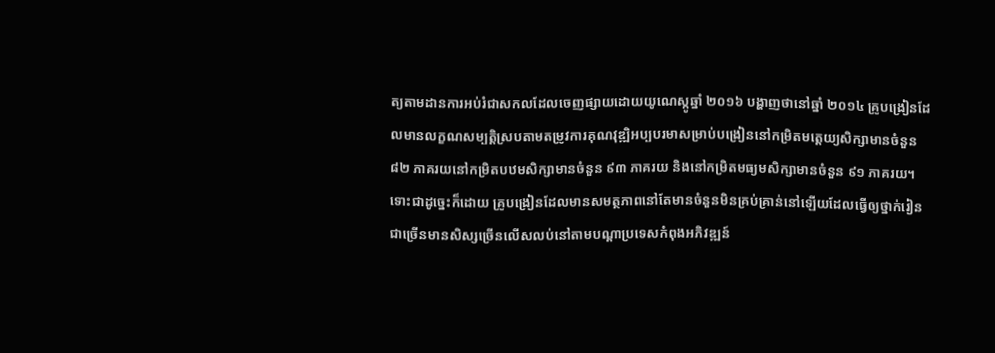ត្យតាមដានការអប់រំជាសកលដែលចេញផ្សាយដោយយូណេស្កូឆ្នាំ ២០១៦ បង្ហាញថានៅឆ្នាំ ២០១៤ គ្រូបង្រៀនដែលមានលក្ខណសម្បត្តិស្របតាមតម្រូវការគុណវុឌ្ឍិអប្បបរមាសម្រាប់បង្រៀននៅកម្រិតមត្តេយ្យសិក្សាមានចំនួន ៨២ ភាគរយនៅកម្រិតបឋមសិក្សាមានចំនួន ៩៣ ភាគរយ និងនៅកម្រិតមធ្យមសិក្សាមានចំនួន ៩១ ភាគរយ។
ទោះជាដូច្នេះក៏ដោយ គ្រូបង្រៀនដែលមានសមត្ថភាពនៅតែមានចំនួនមិនគ្រប់គ្រាន់នៅឡើយដែលធ្វើឲ្យថ្នាក់រៀនជាច្រើនមានសិស្សច្រើនលើសលប់នៅតាមបណ្តាប្រទេសកំពុងអភិវឌ្ឍន៍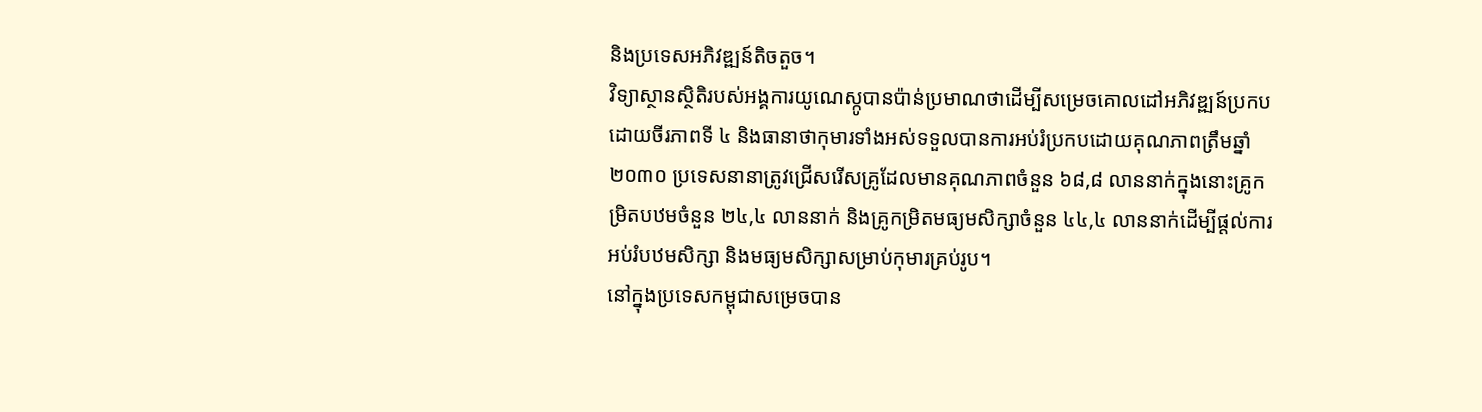និងប្រទេសអភិវឌ្ឍន៍តិចតួច។
វិទ្យាស្ថានស្ថិតិរបស់អង្គការយូណេស្កូបានប៉ាន់ប្រមាណថាដើម្បីសម្រេចគោលដៅអភិវឌ្ឍន៍ប្រកបដោយចីរភាពទី ៤ និងធានាថាកុមារទាំងអស់ទទួលបានការអប់រំប្រកបដោយគុណភាពត្រឹមឆ្នាំ ២០៣០ ប្រទេសនានាត្រូវជ្រើសរើសគ្រូដែលមានគុណភាពចំនួន ៦៨,៨ លាននាក់ក្នុងនោះគ្រូកម្រិតបឋមចំនួន ២៤,៤ លាននាក់ និងគ្រូកម្រិតមធ្យមសិក្សាចំនួន ៤៤,៤ លាននាក់ដើម្បីផ្តល់ការអប់រំបឋមសិក្សា និងមធ្យមសិក្សាសម្រាប់កុមារគ្រប់រូប។
នៅក្នុងប្រទេសកម្ពុជាសម្រេចបាន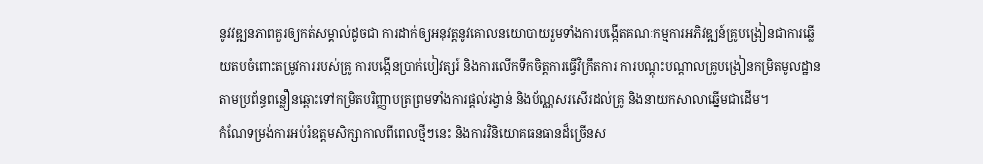នូវវឌ្ឍនភាពគួរឲ្យកត់សម្គាល់ដូចជា ការដាក់ឲ្យអនុវត្តនូវគោលនយោបាយរួមទាំងការបង្កើតគណៈកម្មការអភិវឌ្ឍន៍គ្រូបង្រៀនជាការឆ្លើយតបចំពោះតម្រូវការរបស់គ្រូ ការបង្កើនប្រាក់បៀវត្សរ៍ និងការលើកទឹកចិត្តការធ្វើវិក្រឹតការ ការបណ្តុះបណ្តាលគ្រូបង្រៀនកម្រិតមូលដ្ឋានតាមប្រព័ន្ធពន្លឿនឆ្ពោះទៅកម្រិតបរិញ្ញាបត្រព្រមទាំងការផ្តល់រង្វាន់ និងប័ណ្ណសរសើរដល់គ្រូ និងនាយកសាលាឆ្នើមជាដើម។
កំណែទម្រង់ការអប់រំឧត្តមសិក្សាកាលពីពេលថ្មីៗនេះ និងការវិនិយោគធនធានដ៏ច្រើនស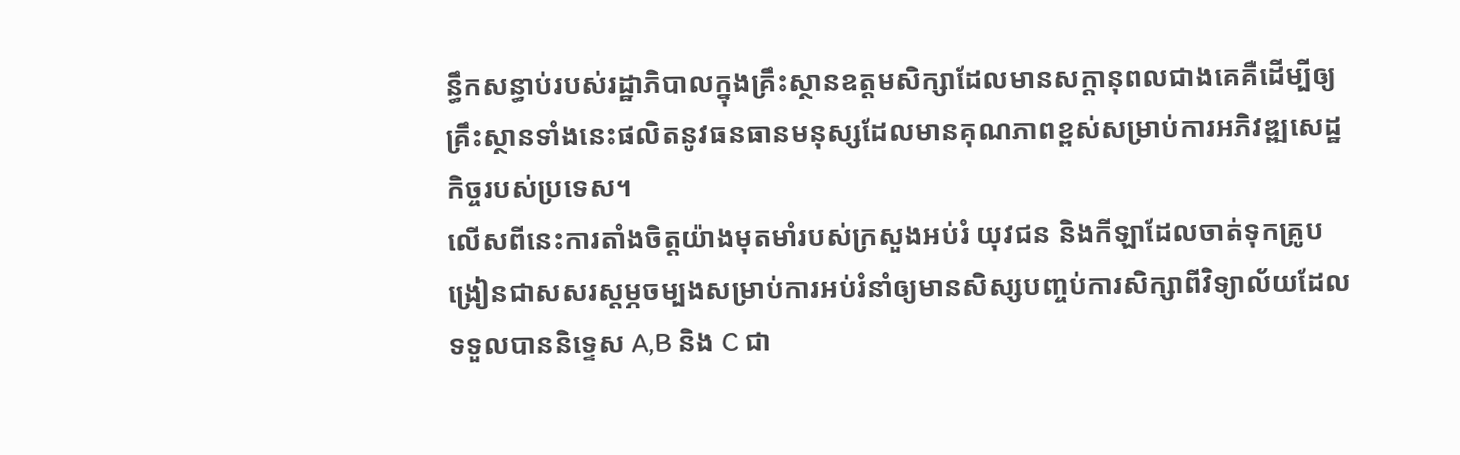ន្ធឹកសន្ធាប់របស់រដ្ឋាភិបាលក្នុងគ្រឹះស្ថានឧត្តមសិក្សាដែលមានសក្តានុពលជាងគេគឺដើម្បីឲ្យគ្រឹះស្ថានទាំងនេះផលិតនូវធនធានមនុស្សដែលមានគុណភាពខ្ពស់សម្រាប់ការអភិវឌ្ឍសេដ្ឋកិច្ចរបស់ប្រទេស។
លើសពីនេះការតាំងចិត្តយ៉ាងមុតមាំរបស់ក្រសួងអប់រំ យុវជន និងកីឡាដែលចាត់ទុកគ្រូបង្រៀនជាសសរស្តម្ភចម្បងសម្រាប់ការអប់រំនាំឲ្យមានសិស្សបញ្ចប់ការសិក្សាពីវិទ្យាល័យដែលទទួលបាននិទ្ទេស A,B និង C ជា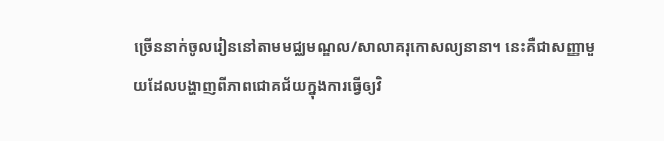ច្រើននាក់ចូលរៀននៅតាមមជ្ឈមណ្ឌល/សាលាគរុកោសល្យនានា។ នេះគឺជាសញ្ញាមួយដែលបង្ហាញពីភាពជោគជ័យក្នុងការធ្វើឲ្យវិ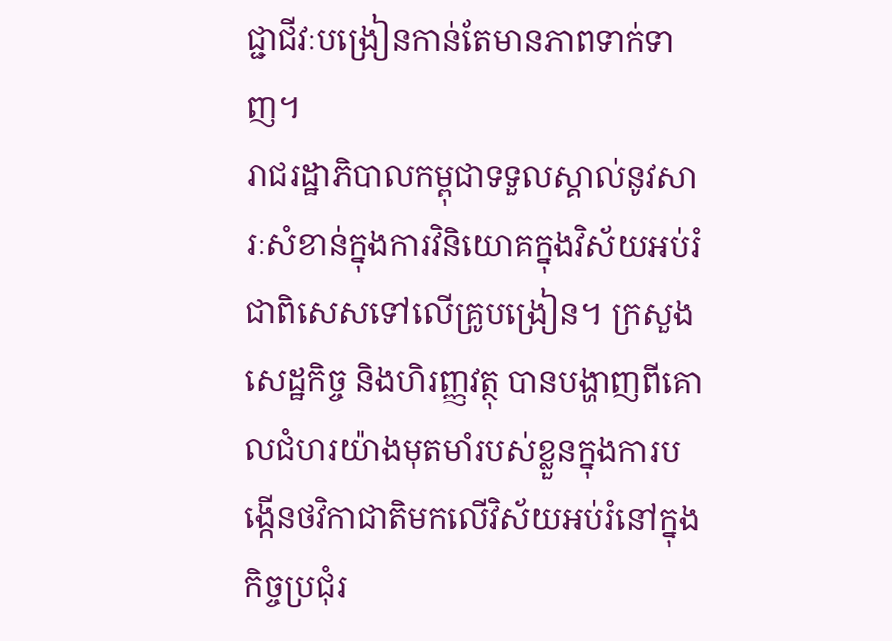ជ្ជាជីវៈបង្រៀនកាន់តែមានភាពទាក់ទាញ។
រាជរដ្ឋាភិបាលកម្ពុជាទទួលស្គាល់នូវសារៈសំខាន់ក្នុងការវិនិយោគក្នុងវិស័យអប់រំ ជាពិសេសទៅលើគ្រូបង្រៀន។ ក្រសួងសេដ្ឋកិច្ច និងហិរញ្ញវត្ថុ បានបង្ហាញពីគោលជំហរយ៉ាងមុតមាំរបស់ខ្លួនក្នុងការបង្កើនថវិកាជាតិមកលើវិស័យអប់រំនៅក្នុងកិច្ចប្រជុំរ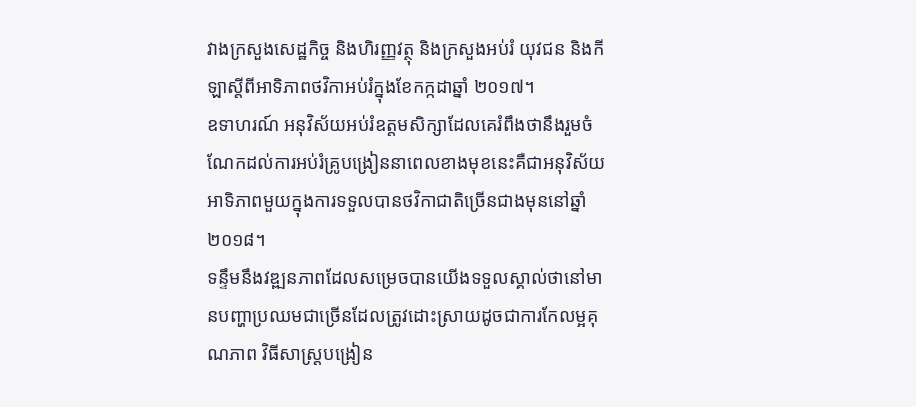វាងក្រសួងសេដ្ឋកិច្ច និងហិរញ្ញវត្ថុ និងក្រសួងអប់រំ យុវជន និងកីឡាស្តីពីអាទិភាពថវិកាអប់រំក្នុងខែកក្កដាឆ្នាំ ២០១៧។
ឧទាហរណ៍ អនុវិស័យអប់រំឧត្តមសិក្សាដែលគេរំពឹងថានឹងរួមចំណែកដល់ការអប់រំគ្រូបង្រៀននាពេលខាងមុខនេះគឺជាអនុវិស័យអាទិភាពមួយក្នុងការទទួលបានថវិកាជាតិច្រើនជាងមុននៅឆ្នាំ ២០១៨។
ទន្ទឹមនឹងវឌ្ឍនភាពដែលសម្រេចបានយើងទទួលស្គាល់ថានៅមានបញ្ហាប្រឈមជាច្រើនដែលត្រូវដោះស្រាយដូចជាការកែលម្អគុណភាព វិធីសាស្ត្របង្រៀន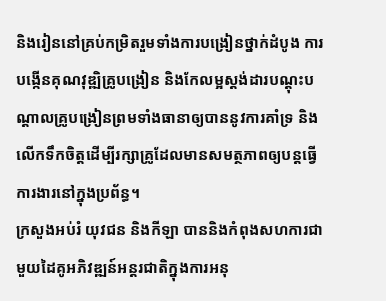និងរៀននៅគ្រប់កម្រិតរួមទាំងការបង្រៀនថ្នាក់ដំបូង ការបង្កើនគុណវុឌ្ឍិគ្រូបង្រៀន និងកែលម្អស្តង់ដារបណ្តុះបណ្តាលគ្រូបង្រៀនព្រមទាំងធានាឲ្យបាននូវការគាំទ្រ និងលើកទឹកចិត្តដើម្បីរក្សាគ្រូដែលមានសមត្ថភាពឲ្យបន្តធ្វើការងារនៅក្នុងប្រព័ន្ធ។
ក្រសួងអប់រំ យុវជន និងកីឡា បាននិងកំពុងសហការជាមួយដៃគូអភិវឌ្ឍន៍អន្តរជាតិក្នុងការអនុ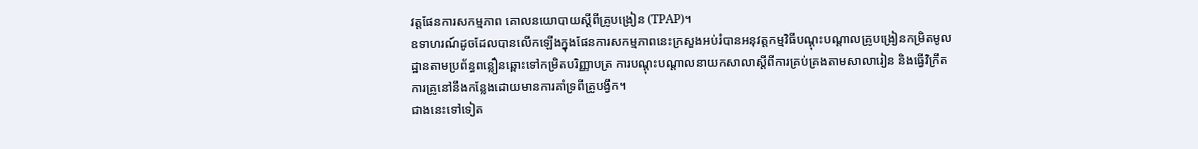វត្តផែនការសកម្មភាព គោលនយោបាយស្តីពីគ្រូបង្រៀន (TPAP)។
ឧទាហរណ៍ដូចដែលបានលើកឡើងក្នុងផែនការសកម្មភាពនេះក្រសួងអប់រំបានអនុវត្តកម្មវិធីបណ្តុះបណ្តាលគ្រូបង្រៀនកម្រិតមូលដ្ឋានតាមប្រព័ន្ធពន្លឿនឆ្ពោះទៅកម្រិតបរិញ្ញាបត្រ ការបណ្តុះបណ្តាលនាយកសាលាស្តីពីការគ្រប់គ្រងតាមសាលារៀន និងធ្វើវិក្រឹតការគ្រូនៅនឹងកន្លែងដោយមានការគាំទ្រពីគ្រូបង្វឹក។
ជាងនេះទៅទៀត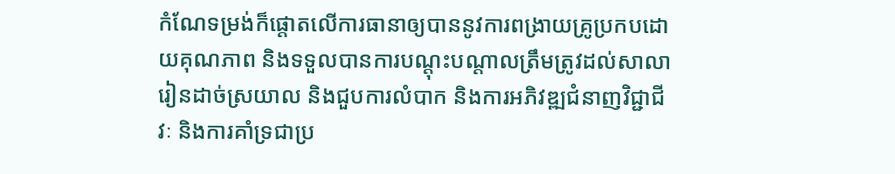កំណែទម្រង់ក៏ផ្តោតលើការធានាឲ្យបាននូវការពង្រាយគ្រូប្រកបដោយគុណភាព និងទទួលបានការបណ្តុះបណ្តាលត្រឹមត្រូវដល់សាលារៀនដាច់ស្រយាល និងជួបការលំបាក និងការអភិវឌ្ឍជំនាញវិជ្ជាជីវៈ និងការគាំទ្រជាប្រ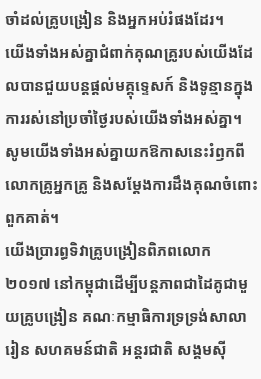ចាំដល់គ្រូបង្រៀន និងអ្នកអប់រំផងដែរ។
យើងទាំងអស់គ្នាជំពាក់គុណគ្រូរបស់យើងដែលបានជួយបន្តផ្តល់មគ្គុទ្ទេសក៍ និងទូន្មានក្នុងការរស់នៅប្រចាំថ្ងៃរបស់យើងទាំងអស់គ្នា។ សូមយើងទាំងអស់គ្នាយកឱកាសនេះរំឭកពីលោកគ្រូអ្នកគ្រូ និងសម្ដែងការដឹងគុណចំពោះពួកគាត់។
យើងប្រារព្ធទិវាគ្រូបង្រៀនពិភពលោក ២០១៧ នៅកម្ពុជាដើម្បីបន្តភាពជាដៃគូជាមួយគ្រូបង្រៀន គណៈកម្មាធិការទ្រទ្រង់សាលារៀន សហគមន៍ជាតិ អន្តរជាតិ សង្គមស៊ី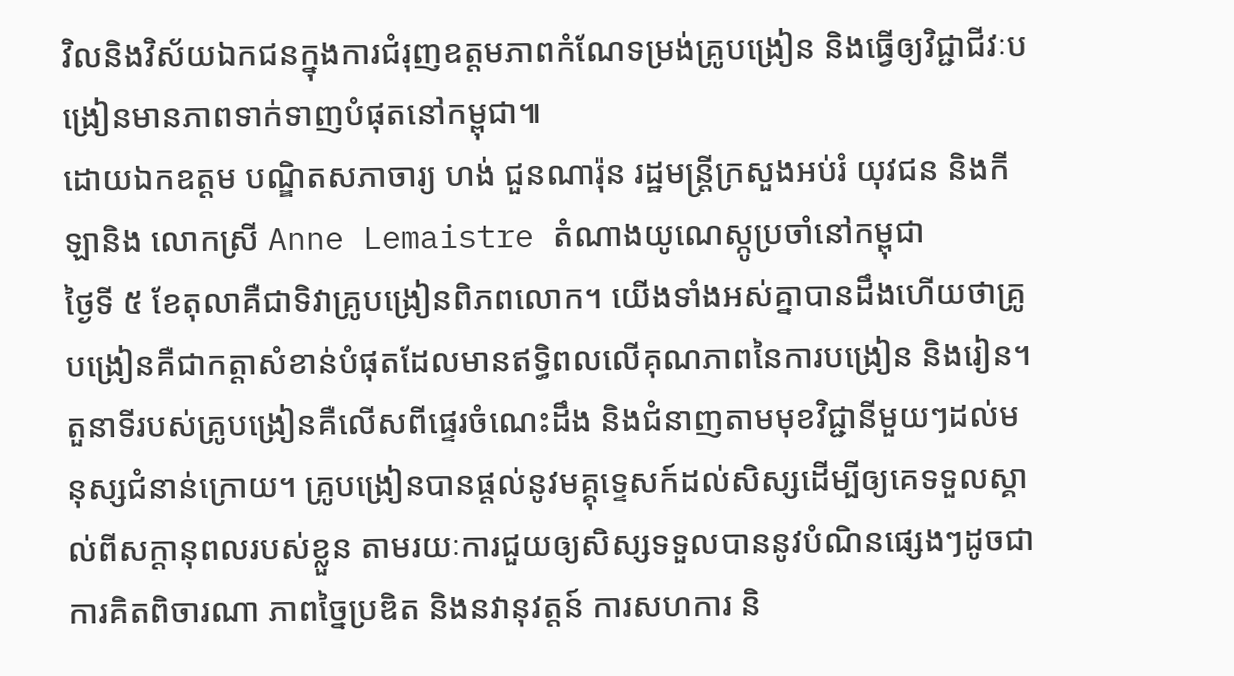វិលនិងវិស័យឯកជនក្នុងការជំរុញឧត្តមភាពកំណែទម្រង់គ្រូបង្រៀន និងធ្វើឲ្យវិជ្ជាជីវៈបង្រៀនមានភាពទាក់ទាញបំផុតនៅកម្ពុជា៕
ដោយឯកឧត្តម បណ្ឌិតសភាចារ្យ ហង់ ជួនណារ៉ុន រដ្ឋមន្ត្រីក្រសួងអប់រំ យុវជន និងកីឡានិង លោកស្រី Anne Lemaistre តំណាងយូណេស្កូប្រចាំនៅកម្ពុជា
ថ្ងៃទី ៥ ខែតុលាគឺជាទិវាគ្រូបង្រៀនពិភពលោក។ យើងទាំងអស់គ្នាបានដឹងហើយថាគ្រូបង្រៀនគឺជាកត្តាសំខាន់បំផុតដែលមានឥទ្ធិពលលើគុណភាពនៃការបង្រៀន និងរៀន។
តួនាទីរបស់គ្រូបង្រៀនគឺលើសពីផ្ទេរចំណេះដឹង និងជំនាញតាមមុខវិជ្ជានីមួយៗដល់មនុស្សជំនាន់ក្រោយ។ គ្រូបង្រៀនបានផ្តល់នូវមគ្គុទ្ទេសក៍ដល់សិស្សដើម្បីឲ្យគេទទួលស្គាល់ពីសក្តានុពលរបស់ខ្លួន តាមរយៈការជួយឲ្យសិស្សទទួលបាននូវបំណិនផ្សេងៗដូចជាការគិតពិចារណា ភាពច្នៃប្រឌិត និងនវានុវត្តន៍ ការសហការ និ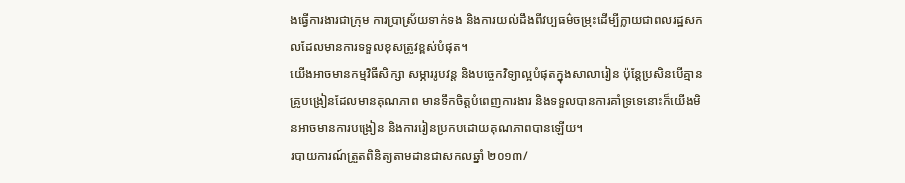ងធ្វើការងារជាក្រុម ការប្រាស្រ័យទាក់ទង និងការយល់ដឹងពីវប្បធម៌ចម្រុះដើម្បីក្លាយជាពលរដ្ឋសកលដែលមានការទទួលខុសត្រូវខ្ពស់បំផុត។
យើងអាចមានកម្មវិធីសិក្សា សម្ភាររូបវន្ត និងបច្ចេកវិទ្យាល្អបំផុតក្នុងសាលារៀន ប៉ុន្តែប្រសិនបើគ្មានគ្រូបង្រៀនដែលមានគុណភាព មានទឹកចិត្តបំពេញការងារ និងទទួលបានការគាំទ្រទេនោះក៏យើងមិនអាចមានការបង្រៀន និងការរៀនប្រកបដោយគុណភាពបានឡើយ។
របាយការណ៍ត្រួតពិនិត្យតាមដានជាសកលឆ្នាំ ២០១៣/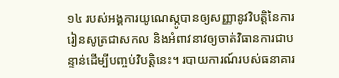១៤ របស់អង្គការយូណេស្កូបានឲ្យសញ្ញានូវវិបត្តិនៃការរៀនសូត្រជាសកល និងអំពាវនាវឲ្យចាត់វិធានការជាបន្ទាន់ដើម្បីបញ្ចប់វិបត្តិនេះ។ របាយការណ៍របស់ធនាគារ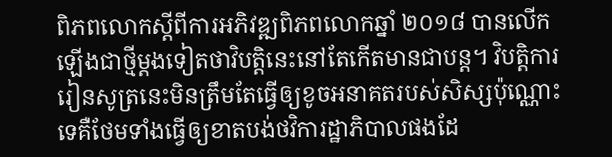ពិភពលោកស្តីពីការអភិវឌ្ឍពិភពលោកឆ្នាំ ២០១៨ បានលើកឡើងជាថ្មីម្តងទៀតថាវិបត្តិនេះនៅតែកើតមានជាបន្ត។ វិបត្តិការរៀនសូត្រនេះមិនត្រឹមតែធ្វើឲ្យខូចអនាគតរបស់សិស្សប៉ុណ្ណោះទេគឺថែមទាំងធ្វើឲ្យខាតបង់ថវិការដ្ឋាភិបាលផងដែ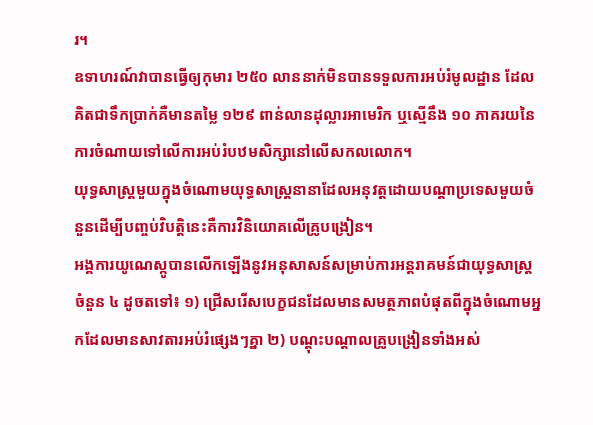រ។
ឧទាហរណ៍វាបានធ្វើឲ្យកុមារ ២៥០ លាននាក់មិនបានទទួលការអប់រំមូលដ្ឋាន ដែលគិតជាទឹកប្រាក់គឺមានតម្លៃ ១២៩ ពាន់លានដុល្លារអាមេរិក ឬស្មើនឹង ១០ ភាគរយនៃការចំណាយទៅលើការអប់រំបឋមសិក្សានៅលើសកលលោក។
យុទ្ធសាស្ត្រមួយក្នុងចំណោមយុទ្ធសាស្ត្រនានាដែលអនុវត្តដោយបណ្តាប្រទេសមួយចំនួនដើម្បីបញ្ចប់វិបតិ្តនេះគឺការវិនិយោគលើគ្រូបង្រៀន។
អង្គការយូណេស្កូបានលើកឡើងនូវអនុសាសន៍សម្រាប់ការអន្តរាគមន៍ជាយុទ្ធសាស្ត្រចំនួន ៤ ដូចតទៅ៖ ១) ជ្រើសរើសបេក្ខជនដែលមានសមត្ថភាពបំផុតពីក្នុងចំណោមអ្នកដែលមានសាវតារអប់រំផ្សេងៗគ្នា ២) បណ្តុះបណ្តាលគ្រូបង្រៀនទាំងអស់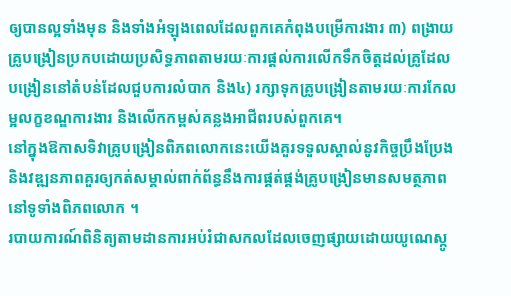ឲ្យបានល្អទាំងមុន និងទាំងអំឡុងពេលដែលពួកគេកំពុងបម្រើការងារ ៣) ពង្រាយគ្រូបង្រៀនប្រកបដោយប្រសិទ្ធភាពតាមរយៈការផ្តល់ការលើកទឹកចិត្តដល់គ្រូដែលបង្រៀននៅតំបន់ដែលជួបការលំបាក និង៤) រក្សាទុកគ្រូបង្រៀនតាមរយៈការកែលម្អលក្ខខណ្ឌការងារ និងលើកកម្ពស់គន្លងអាជីពរបស់ពួកគេ។
នៅក្នុងឱកាសទិវាគ្រូបង្រៀនពិភពលោកនេះយើងគួរទទួលស្គាល់នូវកិច្ចប្រឹងប្រែង និងវឌ្ឍនភាពគួរឲ្យកត់សម្គាល់ពាក់ព័ន្ធនឹងការផ្គត់ផ្គង់គ្រូបង្រៀនមានសមត្ថភាពនៅទូទាំងពិភពលោក ។
របាយការណ៍ពិនិត្យតាមដានការអប់រំជាសកលដែលចេញផ្សាយដោយយូណេស្កូ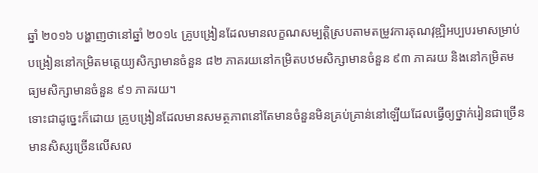ឆ្នាំ ២០១៦ បង្ហាញថានៅឆ្នាំ ២០១៤ គ្រូបង្រៀនដែលមានលក្ខណសម្បត្តិស្របតាមតម្រូវការគុណវុឌ្ឍិអប្បបរមាសម្រាប់បង្រៀននៅកម្រិតមត្តេយ្យសិក្សាមានចំនួន ៨២ ភាគរយនៅកម្រិតបឋមសិក្សាមានចំនួន ៩៣ ភាគរយ និងនៅកម្រិតមធ្យមសិក្សាមានចំនួន ៩១ ភាគរយ។
ទោះជាដូច្នេះក៏ដោយ គ្រូបង្រៀនដែលមានសមត្ថភាពនៅតែមានចំនួនមិនគ្រប់គ្រាន់នៅឡើយដែលធ្វើឲ្យថ្នាក់រៀនជាច្រើនមានសិស្សច្រើនលើសល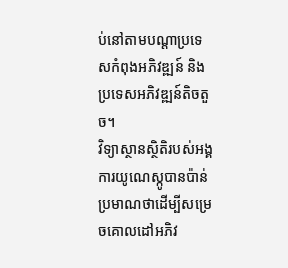ប់នៅតាមបណ្តាប្រទេសកំពុងអភិវឌ្ឍន៍ និងប្រទេសអភិវឌ្ឍន៍តិចតួច។
វិទ្យាស្ថានស្ថិតិរបស់អង្គការយូណេស្កូបានប៉ាន់ប្រមាណថាដើម្បីសម្រេចគោលដៅអភិវ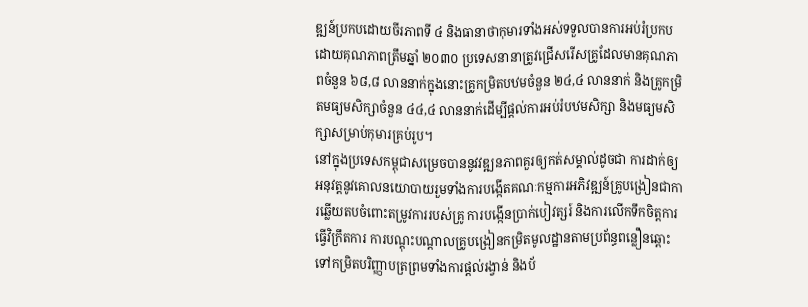ឌ្ឍន៍ប្រកបដោយចីរភាពទី ៤ និងធានាថាកុមារទាំងអស់ទទួលបានការអប់រំប្រកបដោយគុណភាពត្រឹមឆ្នាំ ២០៣០ ប្រទេសនានាត្រូវជ្រើសរើសគ្រូដែលមានគុណភាពចំនួន ៦៨,៨ លាននាក់ក្នុងនោះគ្រូកម្រិតបឋមចំនួន ២៤,៤ លាននាក់ និងគ្រូកម្រិតមធ្យមសិក្សាចំនួន ៤៤,៤ លាននាក់ដើម្បីផ្តល់ការអប់រំបឋមសិក្សា និងមធ្យមសិក្សាសម្រាប់កុមារគ្រប់រូប។
នៅក្នុងប្រទេសកម្ពុជាសម្រេចបាននូវវឌ្ឍនភាពគួរឲ្យកត់សម្គាល់ដូចជា ការដាក់ឲ្យអនុវត្តនូវគោលនយោបាយរួមទាំងការបង្កើតគណៈកម្មការអភិវឌ្ឍន៍គ្រូបង្រៀនជាការឆ្លើយតបចំពោះតម្រូវការរបស់គ្រូ ការបង្កើនប្រាក់បៀវត្សរ៍ និងការលើកទឹកចិត្តការធ្វើវិក្រឹតការ ការបណ្តុះបណ្តាលគ្រូបង្រៀនកម្រិតមូលដ្ឋានតាមប្រព័ន្ធពន្លឿនឆ្ពោះទៅកម្រិតបរិញ្ញាបត្រព្រមទាំងការផ្តល់រង្វាន់ និងប័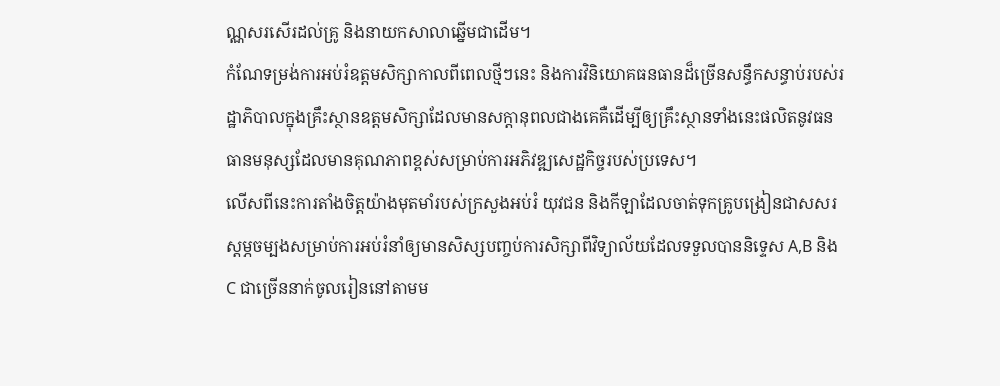ណ្ណសរសើរដល់គ្រូ និងនាយកសាលាឆ្នើមជាដើម។
កំណែទម្រង់ការអប់រំឧត្តមសិក្សាកាលពីពេលថ្មីៗនេះ និងការវិនិយោគធនធានដ៏ច្រើនសន្ធឹកសន្ធាប់របស់រដ្ឋាភិបាលក្នុងគ្រឹះស្ថានឧត្តមសិក្សាដែលមានសក្តានុពលជាងគេគឺដើម្បីឲ្យគ្រឹះស្ថានទាំងនេះផលិតនូវធនធានមនុស្សដែលមានគុណភាពខ្ពស់សម្រាប់ការអភិវឌ្ឍសេដ្ឋកិច្ចរបស់ប្រទេស។
លើសពីនេះការតាំងចិត្តយ៉ាងមុតមាំរបស់ក្រសួងអប់រំ យុវជន និងកីឡាដែលចាត់ទុកគ្រូបង្រៀនជាសសរស្តម្ភចម្បងសម្រាប់ការអប់រំនាំឲ្យមានសិស្សបញ្ចប់ការសិក្សាពីវិទ្យាល័យដែលទទួលបាននិទ្ទេស A,B និង C ជាច្រើននាក់ចូលរៀននៅតាមម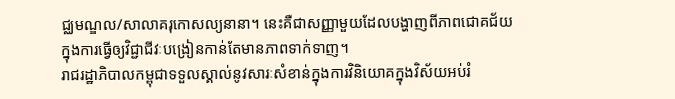ជ្ឈមណ្ឌល/សាលាគរុកោសល្យនានា។ នេះគឺជាសញ្ញាមួយដែលបង្ហាញពីភាពជោគជ័យក្នុងការធ្វើឲ្យវិជ្ជាជីវៈបង្រៀនកាន់តែមានភាពទាក់ទាញ។
រាជរដ្ឋាភិបាលកម្ពុជាទទួលស្គាល់នូវសារៈសំខាន់ក្នុងការវិនិយោគក្នុងវិស័យអប់រំ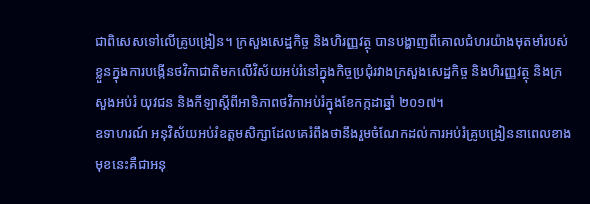ជាពិសេសទៅលើគ្រូបង្រៀន។ ក្រសួងសេដ្ឋកិច្ច និងហិរញ្ញវត្ថុ បានបង្ហាញពីគោលជំហរយ៉ាងមុតមាំរបស់ខ្លួនក្នុងការបង្កើនថវិកាជាតិមកលើវិស័យអប់រំនៅក្នុងកិច្ចប្រជុំរវាងក្រសួងសេដ្ឋកិច្ច និងហិរញ្ញវត្ថុ និងក្រសួងអប់រំ យុវជន និងកីឡាស្តីពីអាទិភាពថវិកាអប់រំក្នុងខែកក្កដាឆ្នាំ ២០១៧។
ឧទាហរណ៍ អនុវិស័យអប់រំឧត្តមសិក្សាដែលគេរំពឹងថានឹងរួមចំណែកដល់ការអប់រំគ្រូបង្រៀននាពេលខាងមុខនេះគឺជាអនុ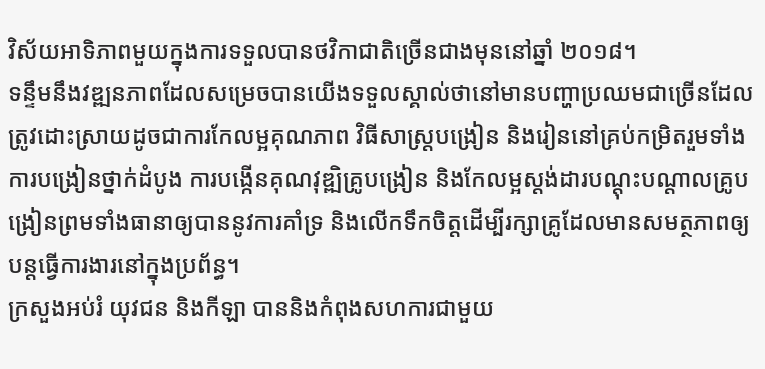វិស័យអាទិភាពមួយក្នុងការទទួលបានថវិកាជាតិច្រើនជាងមុននៅឆ្នាំ ២០១៨។
ទន្ទឹមនឹងវឌ្ឍនភាពដែលសម្រេចបានយើងទទួលស្គាល់ថានៅមានបញ្ហាប្រឈមជាច្រើនដែលត្រូវដោះស្រាយដូចជាការកែលម្អគុណភាព វិធីសាស្ត្របង្រៀន និងរៀននៅគ្រប់កម្រិតរួមទាំងការបង្រៀនថ្នាក់ដំបូង ការបង្កើនគុណវុឌ្ឍិគ្រូបង្រៀន និងកែលម្អស្តង់ដារបណ្តុះបណ្តាលគ្រូបង្រៀនព្រមទាំងធានាឲ្យបាននូវការគាំទ្រ និងលើកទឹកចិត្តដើម្បីរក្សាគ្រូដែលមានសមត្ថភាពឲ្យបន្តធ្វើការងារនៅក្នុងប្រព័ន្ធ។
ក្រសួងអប់រំ យុវជន និងកីឡា បាននិងកំពុងសហការជាមួយ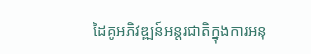ដៃគូអភិវឌ្ឍន៍អន្តរជាតិក្នុងការអនុ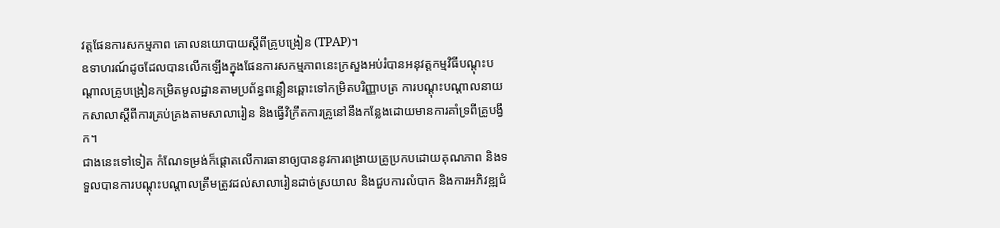វត្តផែនការសកម្មភាព គោលនយោបាយស្តីពីគ្រូបង្រៀន (TPAP)។
ឧទាហរណ៍ដូចដែលបានលើកឡើងក្នុងផែនការសកម្មភាពនេះក្រសួងអប់រំបានអនុវត្តកម្មវិធីបណ្តុះបណ្តាលគ្រូបង្រៀនកម្រិតមូលដ្ឋានតាមប្រព័ន្ធពន្លឿនឆ្ពោះទៅកម្រិតបរិញ្ញាបត្រ ការបណ្តុះបណ្តាលនាយកសាលាស្តីពីការគ្រប់គ្រងតាមសាលារៀន និងធ្វើវិក្រឹតការគ្រូនៅនឹងកន្លែងដោយមានការគាំទ្រពីគ្រូបង្វឹក។
ជាងនេះទៅទៀត កំណែទម្រង់ក៏ផ្តោតលើការធានាឲ្យបាននូវការពង្រាយគ្រូប្រកបដោយគុណភាព និងទទួលបានការបណ្តុះបណ្តាលត្រឹមត្រូវដល់សាលារៀនដាច់ស្រយាល និងជួបការលំបាក និងការអភិវឌ្ឍជំ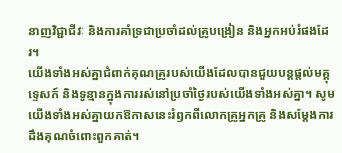នាញវិជ្ជាជីវៈ និងការគាំទ្រជាប្រចាំដល់គ្រូបង្រៀន និងអ្នកអប់រំផងដែរ។
យើងទាំងអស់គ្នាជំពាក់គុណគ្រូរបស់យើងដែលបានជួយបន្តផ្តល់មគ្គុទ្ទេសក៍ និងទូន្មានក្នុងការរស់នៅប្រចាំថ្ងៃរបស់យើងទាំងអស់គ្នា។ សូមយើងទាំងអស់គ្នាយកឱកាសនេះរំឭកពីលោកគ្រូអ្នកគ្រូ និងសម្ដែងការដឹងគុណចំពោះពួកគាត់។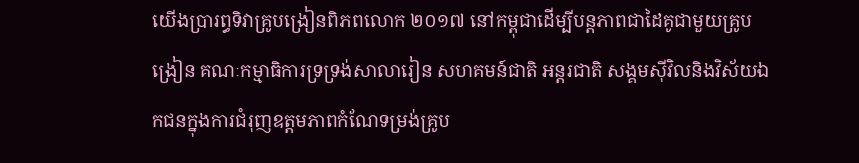យើងប្រារព្ធទិវាគ្រូបង្រៀនពិភពលោក ២០១៧ នៅកម្ពុជាដើម្បីបន្តភាពជាដៃគូជាមួយគ្រូបង្រៀន គណៈកម្មាធិការទ្រទ្រង់សាលារៀន សហគមន៍ជាតិ អន្តរជាតិ សង្គមស៊ីវិលនិងវិស័យឯកជនក្នុងការជំរុញឧត្តមភាពកំណែទម្រង់គ្រូប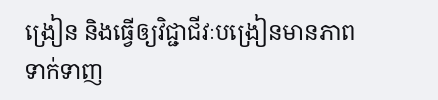ង្រៀន និងធ្វើឲ្យវិជ្ជាជីវៈបង្រៀនមានភាពទាក់ទាញ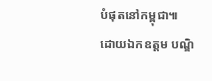បំផុតនៅកម្ពុជា៕
ដោយឯកឧត្តម បណ្ឌិ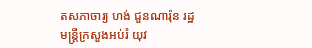តសភាចារ្យ ហង់ ជួនណារ៉ុន រដ្ឋមន្ត្រីក្រសួងអប់រំ យុវ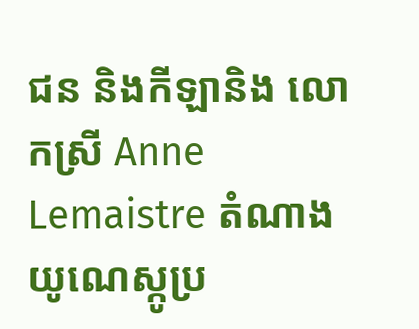ជន និងកីឡានិង លោកស្រី Anne Lemaistre តំណាងយូណេស្កូប្រ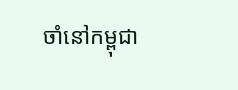ចាំនៅកម្ពុជា